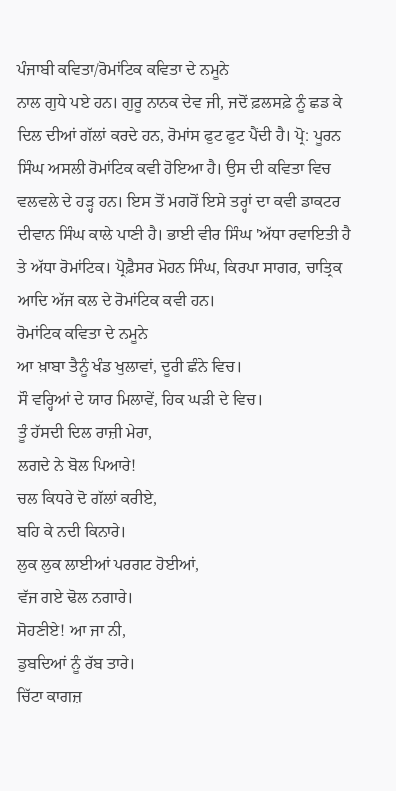ਪੰਜਾਬੀ ਕਵਿਤਾ/ਰੋਮਾਂਟਿਕ ਕਵਿਤਾ ਦੇ ਨਮੂਨੇ
ਨਾਲ ਗੁਧੇ ਪਏ ਹਨ। ਗੁਰੂ ਨਾਨਕ ਦੇਵ ਜੀ, ਜਦੋਂ ਫ਼ਲਸਫ਼ੇ ਨੂੰ ਛਡ ਕੇ ਦਿਲ ਦੀਆਂ ਗੱਲਾਂ ਕਰਦੇ ਹਨ, ਰੋਮਾਂਸ ਫੁਟ ਫੁਟ ਪੈਂਦੀ ਹੈ। ਪ੍ਰੋ: ਪੂਰਨ ਸਿੰਘ ਅਸਲੀ ਰੋਮਾਂਟਿਕ ਕਵੀ ਹੋਇਆ ਹੈ। ਉਸ ਦੀ ਕਵਿਤਾ ਵਿਚ ਵਲਵਲੇ ਦੇ ਹੜ੍ਹ ਹਨ। ਇਸ ਤੋਂ ਮਗਰੋਂ ਇਸੇ ਤਰ੍ਹਾਂ ਦਾ ਕਵੀ ਡਾਕਟਰ ਦੀਵਾਨ ਸਿੰਘ ਕਾਲੇ ਪਾਣੀ ਹੈ। ਭਾਈ ਵੀਰ ਸਿੰਘ 'ਅੱਧਾ ਰਵਾਇਤੀ ਹੈ ਤੇ ਅੱਧਾ ਰੋਮਾਂਟਿਕ। ਪ੍ਰੋਫ਼ੈਸਰ ਮੋਹਨ ਸਿੰਘ, ਕਿਰਪਾ ਸਾਗਰ, ਚਾਤ੍ਰਿਕ ਆਦਿ ਅੱਜ ਕਲ ਦੇ ਰੋਮਾਂਟਿਕ ਕਵੀ ਹਨ।
ਰੋਮਾਂਟਿਕ ਕਵਿਤਾ ਦੇ ਨਮੂਨੇ
ਆ ਖ਼ਾਬਾ ਤੈਨੂੰ ਖੰਡ ਖੁਲਾਵਾਂ, ਦੂਰੀ ਛੰਨੇ ਵਿਚ।
ਸੌ ਵਰ੍ਹਿਆਂ ਦੇ ਯਾਰ ਮਿਲਾਵੇਂ, ਹਿਕ ਘੜੀ ਦੇ ਵਿਚ।
ਤੂੰ ਹੱਸਦੀ ਦਿਲ ਰਾਜ਼ੀ ਮੇਰਾ,
ਲਗਦੇ ਨੇ ਬੋਲ ਪਿਆਰੇ!
ਚਲ ਕਿਧਰੇ ਦੋ ਗੱਲਾਂ ਕਰੀਏ,
ਬਹਿ ਕੇ ਨਦੀ ਕਿਨਾਰੇ।
ਲੁਕ ਲੁਕ ਲਾਈਆਂ ਪਰਗਟ ਹੋਈਆਂ,
ਵੱਜ ਗਏ ਢੋਲ ਨਗਾਰੇ।
ਸੋਹਣੀਏ! ਆ ਜਾ ਨੀ,
ਡੁਬਦਿਆਂ ਨੂੰ ਰੱਬ ਤਾਰੇ।
ਚਿੱਟਾ ਕਾਗਜ਼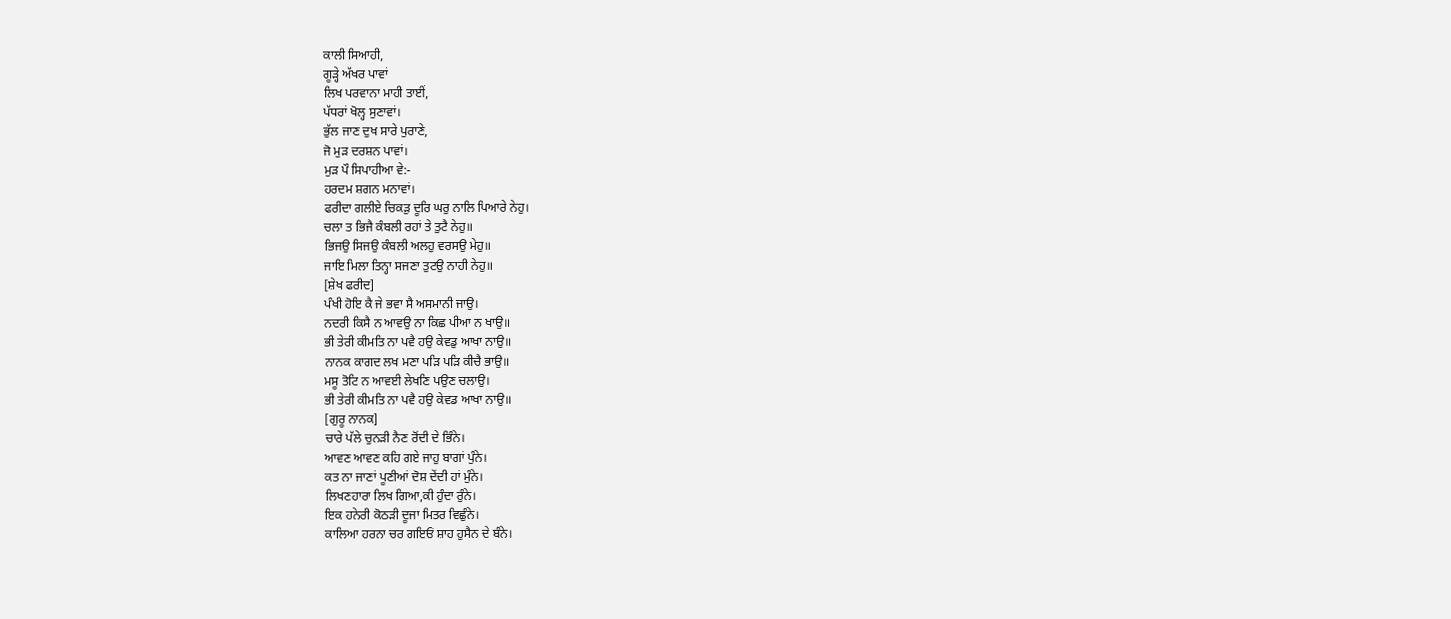ਕਾਲੀ ਸਿਆਹੀ,
ਗੂੜ੍ਹੇ ਅੱਖਰ ਪਾਵਾਂ
ਲਿਖ ਪਰਵਾਨਾ ਮਾਹੀ ਤਾਈਂ,
ਪੱਧਰਾਂ ਖੋਲ੍ਹ ਸੁਣਾਵਾਂ।
ਭੁੱਲ ਜਾਣ ਦੁਖ ਸਾਰੇ ਪੁਰਾਣੇ,
ਜੋ ਮੁੜ ਦਰਸ਼ਨ ਪਾਵਾਂ।
ਮੁੜ ਪੌ ਸਿਪਾਹੀਆ ਵੇ:-
ਹਰਦਮ ਸ਼ਗਨ ਮਨਾਵਾਂ।
ਫਰੀਦਾ ਗਲੀਏ ਚਿਕੜੁ ਦੂਰਿ ਘਰੁ ਨਾਲਿ ਪਿਆਰੇ ਨੇਹੁ।
ਚਲਾ ਤ ਭਿਜੈ ਕੰਬਲੀ ਰਹਾਂ ਤੇ ਤੁਟੈ ਨੇਹੁ॥
ਭਿਜਉ ਸਿਜਉ ਕੰਬਲੀ ਅਲਹੁ ਵਰਸਉ ਮੇਹੁ॥
ਜਾਇ ਮਿਲਾ ਤਿਨ੍ਹਾ ਸਜਣਾ ਤੁਟਉ ਨਾਹੀ ਨੇਹੁ॥
[ਸ਼ੇਖ ਫਰੀਦ]
ਪੰਖੀ ਹੋਇ ਕੈ ਜੇ ਭਵਾ ਸੈ ਅਸਮਾਨੀ ਜਾਉ।
ਨਦਰੀ ਕਿਸੈ ਨ ਆਵਉ ਨਾ ਕਿਛ ਪੀਆ ਨ ਖਾਉ॥
ਭੀ ਤੇਰੀ ਕੀਮਤਿ ਨਾ ਪਵੈ ਹਉ ਕੇਵਡੁ ਆਖਾ ਨਾਉ॥
ਨਾਨਕ ਕਾਗਦ ਲਖ ਮਣਾ ਪੜਿ ਪੜਿ ਕੀਚੈ ਭਾਉ॥
ਮਸੂ ਤੋਟਿ ਨ ਆਵਈ ਲੇਖਣਿ ਪਉਣ ਚਲਾਉ।
ਭੀ ਤੇਰੀ ਕੀਮਤਿ ਨਾ ਪਵੈ ਹਉ ਕੇਵਡ ਆਖਾ ਨਾਉ॥
[ਗੁਰੂ ਨਾਨਕ]
ਚਾਰੇ ਪੱਲੇ ਚੁਨੜੀ ਨੈਣ ਰੋਂਦੀ ਦੇ ਭਿੰਨੇ।
ਆਵਣ ਆਵਣ ਕਹਿ ਗਏ ਜਾਹੁ ਬਾਗਾਂ ਪੁੰਨੇ।
ਕਤ ਨਾ ਜਾਣਾਂ ਪੂਣੀਆਂ ਦੋਸ਼ ਦੇਂਦੀ ਹਾਂ ਮੁੰਨੇ।
ਲਿਖਣਹਾਰਾ ਲਿਖ ਗਿਆ,ਕੀ ਹੁੰਦਾ ਰੁੰਨੇ।
ਇਕ ਹਨੇਰੀ ਕੋਠੜੀ ਦੂਜਾ ਮਿਤਰ ਵਿਛੁੰਨੇ।
ਕਾਲਿਆ ਹਰਨਾ ਚਰ ਗਇਓਂ ਸ਼ਾਹ ਹੁਸੈਨ ਦੇ ਬੰਨੇ।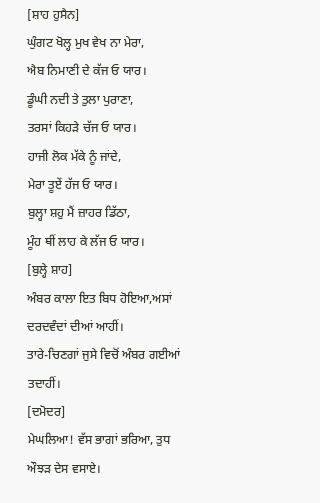[ਸ਼ਾਹ ਹੁਸੈਨ]
ਘੁੰਗਟ ਖੋਲ੍ਹ ਮੁਖ ਵੇਖ ਨਾ ਮੇਰਾ,
ਐਬ ਨਿਮਾਣੀ ਦੇ ਕੱਜ ਓ ਯਾਰ।
ਡੂੰਘੀ ਨਦੀ ਤੇ ਤੁਲਾ ਪੁਰਾਣਾ,
ਤਰਸਾਂ ਕਿਹੜੇ ਚੱਜ ਓ ਯਾਰ।
ਹਾਜੀ ਲੋਕ ਮੱਕੇ ਨੂੰ ਜਾਂਦੇ,
ਮੇਰਾ ਤੂਏਂ ਹੱਜ ਓ ਯਾਰ।
ਬੁਲ੍ਹਾ ਸ਼ਹੁ ਮੈਂ ਜ਼ਾਹਰ ਡਿੱਠਾ,
ਮੂੰਹ ਥੀਂ ਲਾਹ ਕੇ ਲੱਜ ਓ ਯਾਰ।
[ਬੁਲ੍ਹੇ ਸ਼ਾਹ]
ਅੰਬਰ ਕਾਲਾ ਇਤ ਬਿਧ ਹੋਇਆ,ਅਸਾਂ ਦਰਦਵੰਦਾਂ ਦੀਆਂ ਆਹੀਂ।
ਤਾਰੇ-ਚਿਣਗਾਂ ਜੁਸੇ ਵਿਚੋਂ ਅੰਬਰ ਗਈਆਂ ਤਦਾਹੀਂ।
[ਦਮੋਦਰ]
ਮੇਘਲਿਆ! ਵੱਸ ਭਾਗਾਂ ਭਰਿਆ, ਤੁਧ ਔਝੜ ਦੇਸ ਵਸਾਏ।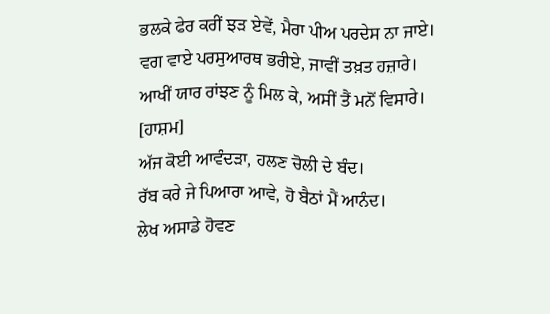ਭਲਕੇ ਫੇਰ ਕਰੀਂ ਝੜ ਏਵੇਂ, ਮੈਰਾ ਪੀਅ ਪਰਦੇਸ ਨਾ ਜਾਏ।
ਵਗ ਵਾਏ ਪਰਸੁਆਰਥ ਭਰੀਏ, ਜਾਵੀਂ ਤਖ਼ਤ ਹਜ਼ਾਰੇ।
ਆਖੀਂ ਯਾਰ ਰਾਂਝਣ ਨੂੰ ਮਿਲ ਕੇ, ਅਸੀਂ ਤੈਂ ਮਨੋਂ ਵਿਸਾਰੇ।
[ਹਾਸ਼ਮ]
ਅੱਜ ਕੋਈ ਆਵੰਦੜਾ, ਹਲਣ ਚੋਲੀ ਦੇ ਬੰਦ।
ਰੱਬ ਕਰੇ ਜੇ ਪਿਆਰਾ ਆਵੇ, ਹੋ ਬੈਠਾਂ ਮੈਂ ਆਨੰਦ।
ਲੇਖ ਅਸਾਡੇ ਹੋਵਣ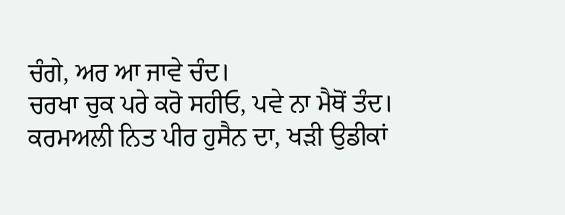ਚੰਗੇ, ਅਰ ਆ ਜਾਵੇ ਚੰਦ।
ਚਰਖਾ ਚੁਕ ਪਰੇ ਕਰੋ ਸਹੀਓ, ਪਵੇ ਨਾ ਮੈਥੋਂ ਤੰਦ।
ਕਰਮਅਲੀ ਨਿਤ ਪੀਰ ਹੁਸੈਨ ਦਾ, ਖੜੀ ਉਡੀਕਾਂ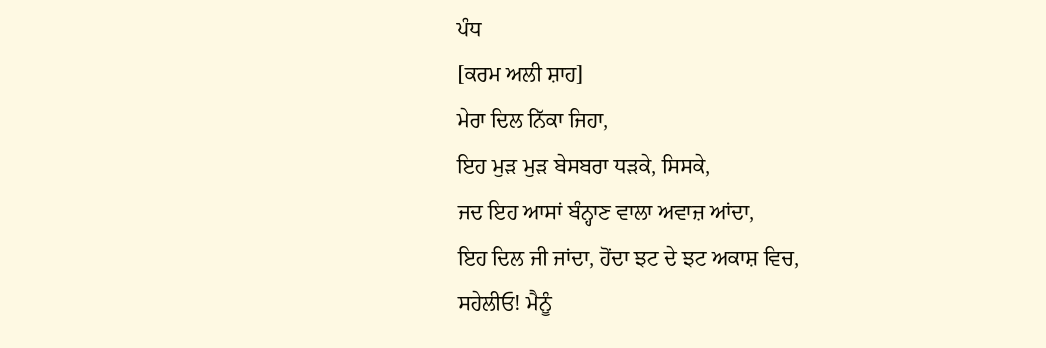ਪੰਧ
[ਕਰਮ ਅਲੀ ਸ਼ਾਹ]
ਮੇਰਾ ਦਿਲ ਨਿੱਕਾ ਜਿਹਾ,
ਇਹ ਮੁੜ ਮੁੜ ਬੇਸਬਰਾ ਧੜਕੇ, ਸਿਸਕੇ,
ਜਦ ਇਹ ਆਸਾਂ ਬੰਨ੍ਹਾਣ ਵਾਲਾ ਅਵਾਜ਼ ਆਂਦਾ,
ਇਹ ਦਿਲ ਜੀ ਜਾਂਦਾ, ਹੋਂਦਾ ਝਟ ਦੇ ਝਟ ਅਕਾਸ਼ ਵਿਚ,
ਸਹੇਲੀਓ! ਮੈਨੂੰ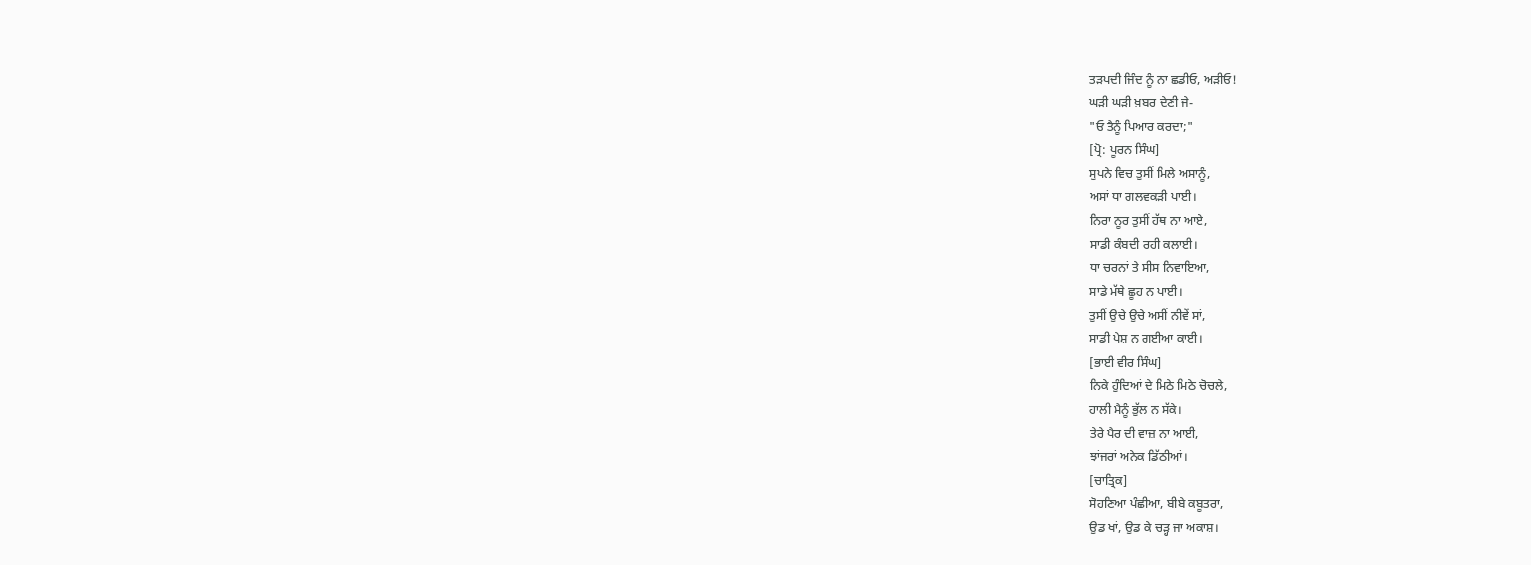ਤੜਪਦੀ ਜਿੰਦ ਨੂੰ ਨਾ ਛਡੀਓ, ਅੜੀਓ!
ਘੜੀ ਘੜੀ ਖ਼ਬਰ ਦੇਣੀ ਜੇ-
"ਓ ਤੈਨੂੰ ਪਿਆਰ ਕਰਦਾ;"
[ਪ੍ਰੋ: ਪੂਰਨ ਸਿੰਘ]
ਸੁਪਨੇ ਵਿਚ ਤੁਸੀਂ ਮਿਲੇ ਅਸਾਨੂੰ,
ਅਸਾਂ ਧਾ ਗਲਵਕੜੀ ਪਾਈ।
ਨਿਰਾ ਨੂਰ ਤੁਸੀਂ ਹੱਥ ਨਾ ਆਏ,
ਸਾਡੀ ਕੰਬਦੀ ਰਹੀ ਕਲਾਈ।
ਧਾ ਚਰਨਾਂ ਤੇ ਸੀਸ ਨਿਵਾਇਆ,
ਸਾਡੇ ਮੱਥੇ ਛੂਹ ਨ ਪਾਈ।
ਤੁਸੀਂ ਉਚੇ ਉਚੇ ਅਸੀਂ ਨੀਵੇਂ ਸਾਂ,
ਸਾਡੀ ਪੇਸ਼ ਨ ਗਈਆ ਕਾਈ।
[ਭਾਈ ਵੀਰ ਸਿੰਘ]
ਨਿਕੇ ਹੁੰਦਿਆਂ ਦੇ ਮਿਠੇ ਮਿਠੇ ਚੋਚਲੇ,
ਹਾਲੀ ਮੈਨੂੰ ਭੁੱਲ ਨ ਸੱਕੇ।
ਤੇਰੇ ਪੈਰ ਦੀ ਵਾਜ਼ ਨਾ ਆਈ,
ਝਾਂਜਰਾਂ ਅਨੇਕ ਡਿੱਠੀਆਂ।
[ਚਾਤ੍ਰਿਕ]
ਸੋਹਣਿਆ ਪੰਛੀਆ, ਬੀਬੇ ਕਬੂਤਰਾ,
ਉਡ ਖਾਂ, ਉਡ ਕੇ ਚੜ੍ਹ ਜਾ ਅਕਾਸ਼।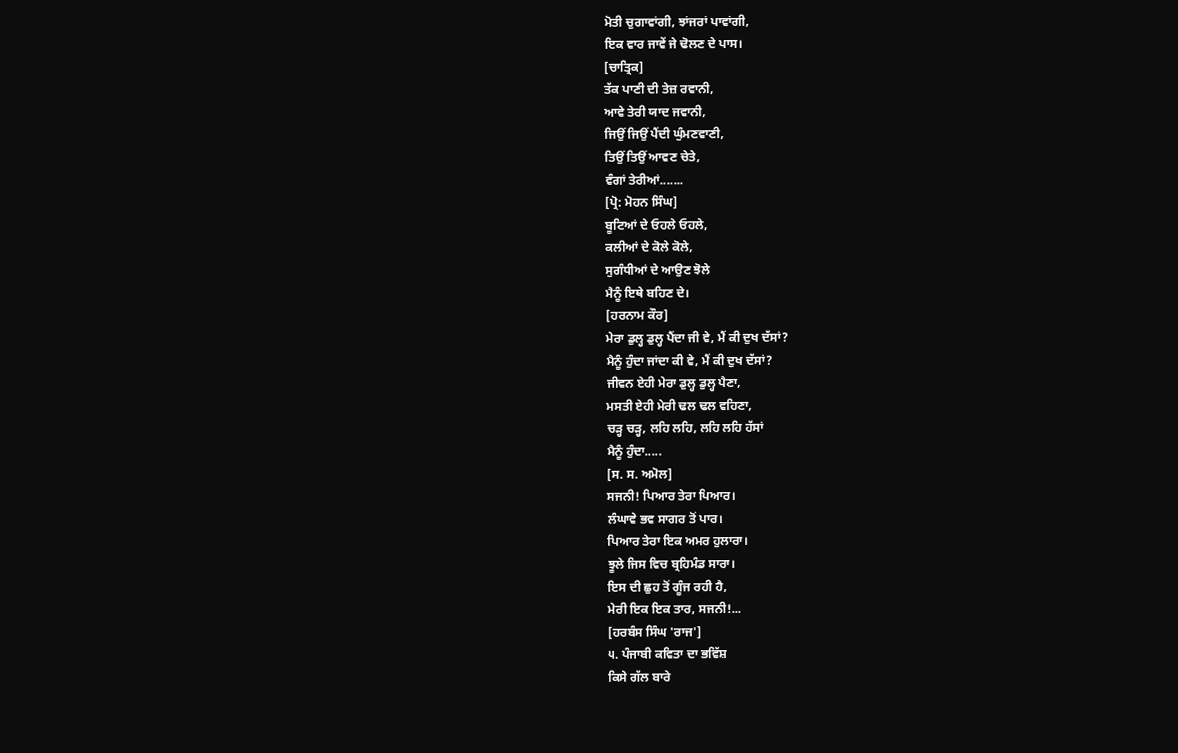ਮੋਤੀ ਚੁਗਾਵਾਂਗੀ, ਝਾਂਜਰਾਂ ਪਾਵਾਂਗੀ,
ਇਕ ਵਾਰ ਜਾਵੇਂ ਜੇ ਢੋਲਣ ਦੇ ਪਾਸ।
[ਚਾਤ੍ਰਿਕ]
ਤੱਕ ਪਾਣੀ ਦੀ ਤੇਜ਼ ਰਵਾਨੀ,
ਆਵੇ ਤੇਰੀ ਯਾਦ ਜਵਾਨੀ,
ਜਿਉਂ ਜਿਉਂ ਪੈਂਦੀ ਘੁੰਮਣਵਾਣੀ,
ਤਿਉਂ ਤਿਉਂ ਆਵਣ ਚੇਤੇ,
ਵੰਗਾਂ ਤੇਰੀਆਂ.......
[ਪ੍ਰੋ: ਮੋਹਨ ਸਿੰਘ]
ਬੂਟਿਆਂ ਦੇ ਓਹਲੇ ਓਹਲੇ,
ਕਲੀਆਂ ਦੇ ਕੋਲੇ ਕੋਲੇ,
ਸੁਗੰਧੀਆਂ ਦੇ ਆਉਣ ਝੋਲੇ
ਮੈਨੂੰ ਇਥੇ ਬਹਿਣ ਦੇ।
[ਹਰਨਾਮ ਕੌਰ]
ਮੇਰਾ ਡੁਲ੍ਹ ਡੁਲ੍ਹ ਪੈਂਦਾ ਜੀ ਵੇ, ਮੈਂ ਕੀ ਦੁਖ ਦੱਸਾਂ?
ਮੈਨੂੰ ਹੁੰਦਾ ਜਾਂਦਾ ਕੀ ਵੇ, ਮੈਂ ਕੀ ਦੁਖ ਦੱਸਾਂ?
ਜੀਵਨ ਏਹੀ ਮੇਰਾ ਡੁਲ੍ਹ ਡੁਲ੍ਹ ਪੈਣਾ,
ਮਸਤੀ ਏਹੀ ਮੇਰੀ ਢਲ ਢਲ ਵਹਿਣਾ,
ਚੜ੍ਹ ਚੜ੍ਹ, ਲਹਿ ਲਹਿ, ਲਹਿ ਲਹਿ ਹੱਸਾਂ
ਮੈਨੂੰ ਹੁੰਦਾ.....
[ਸ. ਸ. ਅਮੋਲ]
ਸਜਨੀ! ਪਿਆਰ ਤੇਰਾ ਪਿਆਰ।
ਲੰਘਾਵੇ ਭਵ ਸਾਗਰ ਤੋਂ ਪਾਰ।
ਪਿਆਰ ਤੇਰਾ ਇਕ ਅਮਰ ਹੁਲਾਰਾ।
ਝੂਲੇ ਜਿਸ ਵਿਚ ਬ੍ਰਹਿਮੰਡ ਸਾਰਾ।
ਇਸ ਦੀ ਛੁਹ ਤੋਂ ਗੂੰਜ ਰਹੀ ਹੈ,
ਮੇਰੀ ਇਕ ਇਕ ਤਾਰ, ਸਜਨੀ!...
[ਹਰਬੰਸ ਸਿੰਘ 'ਰਾਜ']
੫. ਪੰਜਾਬੀ ਕਵਿਤਾ ਦਾ ਭਵਿੱਸ਼
ਕਿਸੇ ਗੱਲ ਬਾਰੇ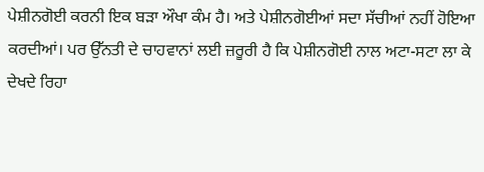ਪੇਸ਼ੀਨਗੋਈ ਕਰਨੀ ਇਕ ਬੜਾ ਔਖਾ ਕੰਮ ਹੈ। ਅਤੇ ਪੇਸ਼ੀਨਗੋਈਆਂ ਸਦਾ ਸੱਚੀਆਂ ਨਹੀਂ ਹੋਇਆ ਕਰਦੀਆਂ। ਪਰ ਉੱਨਤੀ ਦੇ ਚਾਹਵਾਨਾਂ ਲਈ ਜ਼ਰੂਰੀ ਹੈ ਕਿ ਪੇਸ਼ੀਨਗੋਈ ਨਾਲ ਅਟਾ-ਸਟਾ ਲਾ ਕੇ ਦੇਖਦੇ ਰਿਹਾ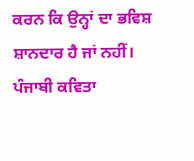ਕਰਨ ਕਿ ਉਨ੍ਹਾਂ ਦਾ ਭਵਿਸ਼ ਸ਼ਾਨਦਾਰ ਹੈ ਜਾਂ ਨਹੀਂ।
ਪੰਜਾਬੀ ਕਵਿਤਾ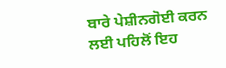ਬਾਰੇ ਪੇਸ਼ੀਨਗੋਈ ਕਰਨ ਲਈ ਪਹਿਲੋਂ ਇਹ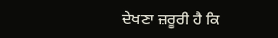ਦੇਖਣਾ ਜ਼ਰੂਰੀ ਹੈ ਕਿ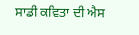ਸਾਡੀ ਕਵਿਤਾ ਦੀ ਐਸ